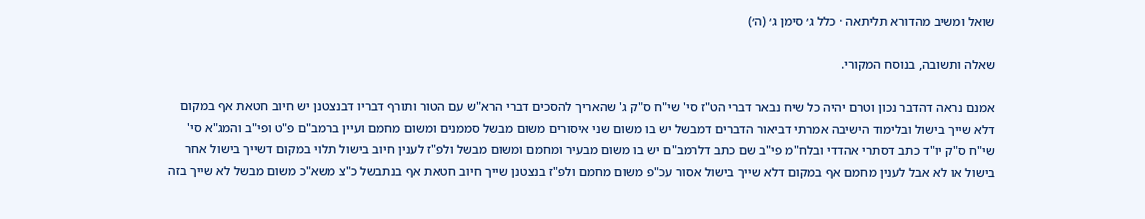שואל ומשיב מהדורא תליתאה · כלל ג׳ סימן ג׳ (ה׳)

שאלה ותשובה, בנוסח המקורי.

אמנם נראה דהדבר נכון וטרם יהיה כל שיח נבאר דברי הט"ז סי' שי"ח ס"ק ג' שהאריך להסכים דברי הרא"ש עם הטור ותורף דבריו דבנצטנן יש חיוב חטאת אף במקום דלא שייך בישול ובלימוד הישיבה אמרתי דביאור הדברים דמבשל יש בו משום שני איסורים משום מבשל סממנים ומשום מחמם ועיין ברמב"ם פ"ט ופי"ב והמג"א סי' שי"ח ס"ק יו"ד כתב דסתרי אהדדי ובלח"מ פי"ב שם כתב דלרמב"ם יש בו משום מבעיר ומחמם ומשום מבשל ולפ"ז לענין חיוב בישול תלוי במקום דשייך בישול אחר בישול או לא אבל לענין מחמם אף במקום דלא שייך בישול אסור עכ"פ משום מחמם ולפ"ז בנצטנן שייך חיוב חטאת אף בנתבשל כ"צ משא"כ משום מבשל לא שייך בזה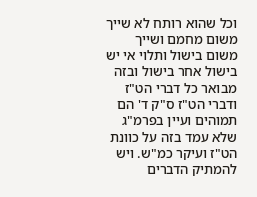וכל שהוא רותח לא שייך משום מחמם ושייך משום בישול ותלוי אי יש בישול אחר בישול ובזה מבואר כל דברי הט"ז ודברי הט"ז ס"ק ד' הם תמוהים ועיין בפרמ"ג שלא עמד בזה על כוונת הט"ז ועיקר כמ"ש. ויש להמתיק הדברים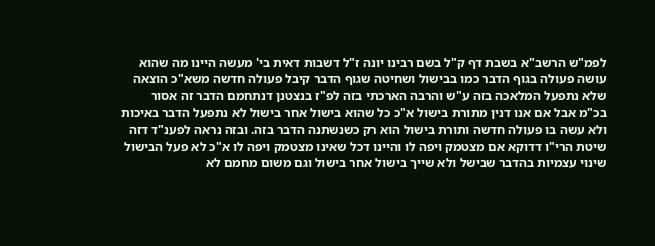לפמ"ש הרשב"א בשבת דף ק"ל בשם רבינו יונה ז"ל דשבות דאית בי' מעשה היינו מה שהוא עושה פעולה בגוף הדבר כמו בבישול ושחיטה שגוף הדבר קיבל פעולה חדשה משא"כ הוצאה שלא נתפעל המלאכה בזה ע"ש והרבה הארכתי בזה לפ"ז בנצטנן דנתחמם הדבר זה אסור בכ"מ אבל אם אנו דנין מתורת בישול א"כ כל שהוא בישול אחר בישול לא נתפעל הדבר באיכות ולא עשה בו פעולה חדשה ותורת בישול הוא רק כשנשתנה הדבר בזה. ובזה נראה לפענ"ד דזה שיטת הרי"ו דדוקא אם מצטמק ויפה לו והיינו דכל שאינו מצטמק ויפה לו א"כ לא פעל הבישול שינוי עצמיות בהדבר שבישל ולא שייך בישול אחר בישול וגם משום מחמם לא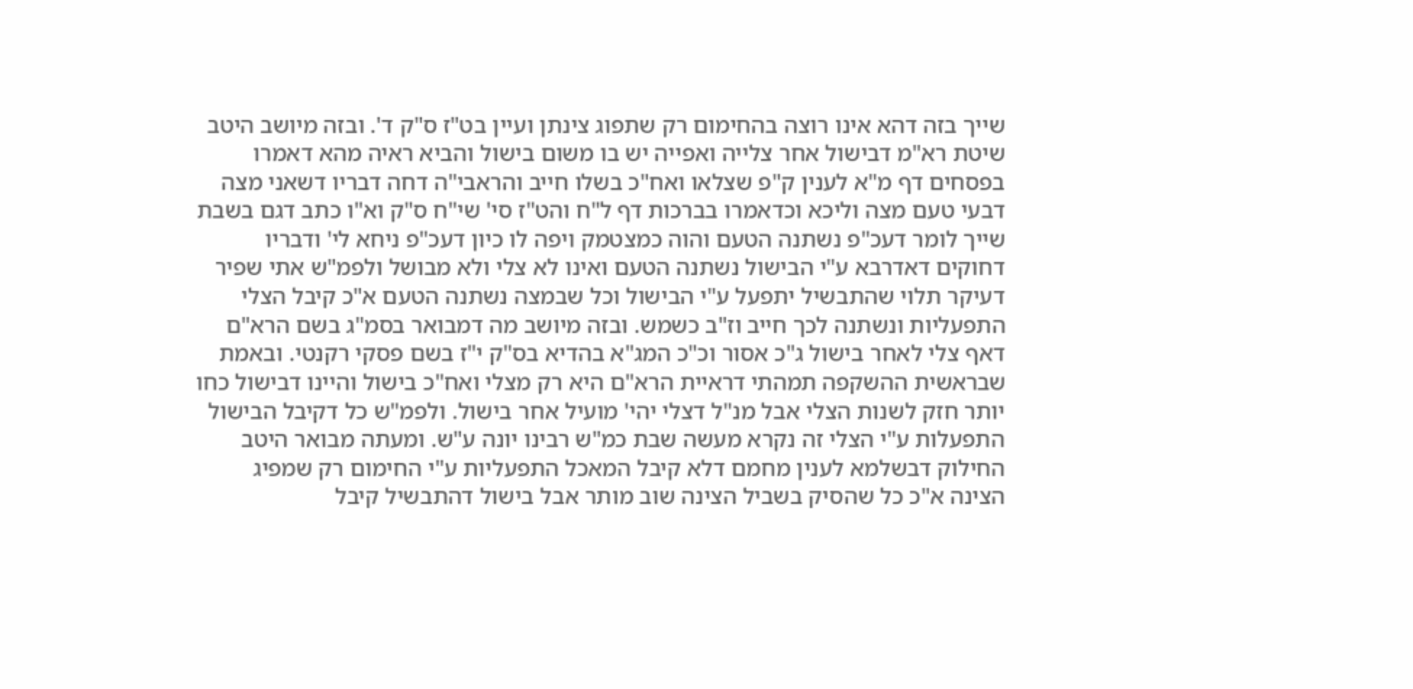שייך בזה דהא אינו רוצה בהחימום רק שתפוג צינתן ועיין בט"ז ס"ק ד'. ובזה מיושב היטב שיטת רא"מ דבישול אחר צלייה ואפייה יש בו משום בישול והביא ראיה מהא דאמרו בפסחים דף מ"א לענין ק"פ שצלאו ואח"כ בשלו חייב והראבי"ה דחה דבריו דשאני מצה דבעי טעם מצה וליכא וכדאמרו בברכות דף ל"ח והט"ז סי' שי"ח ס"ק וא"ו כתב דגם בשבת שייך לומר דעכ"פ נשתנה הטעם והוה כמצטמק ויפה לו כיון דעכ"פ ניחא לי' ודבריו דחוקים דאדרבא ע"י הבישול נשתנה הטעם ואינו לא צלי ולא מבושל ולפמ"ש אתי שפיר דעיקר תלוי שהתבשיל יתפעל ע"י הבישול וכל שבמצה נשתנה הטעם א"כ קיבל הצלי התפעליות ונשתנה לכך חייב וז"ב כשמש. ובזה מיושב מה דמבואר בסמ"ג בשם הרא"ם דאף צלי לאחר בישול ג"כ אסור וכ"כ המג"א בהדיא בס"ק י"ז בשם פסקי רקנטי. ובאמת שבראשית ההשקפה תמהתי דראיית הרא"ם היא רק מצלי ואח"כ בישול והיינו דבישול כחו יותר חזק לשנות הצלי אבל מנ"ל דצלי יהי' מועיל אחר בישול. ולפמ"ש כל דקיבל הבישול התפעלות ע"י הצלי זה נקרא מעשה שבת כמ"ש רבינו יונה ע"ש. ומעתה מבואר היטב החילוק דבשלמא לענין מחמם דלא קיבל המאכל התפעליות ע"י החימום רק שמפיג הצינה א"כ כל שהסיק בשביל הצינה שוב מותר אבל בישול דהתבשיל קיבל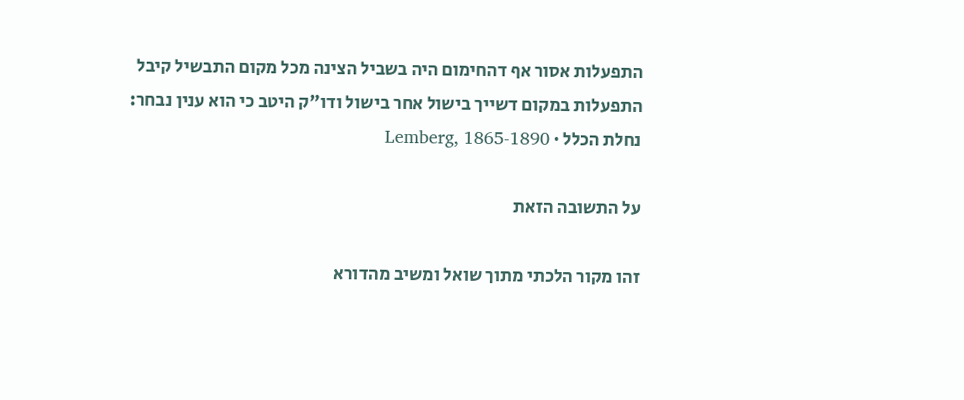התפעלות אסור אף דהחימום היה בשביל הצינה מכל מקום התבשיל קיבל התפעלות במקום דשייך בישול אחר בישול ודו"ק היטב כי הוא ענין נבחר:
נחלת הכלל · Lemberg, 1865-1890

על התשובה הזאת

זהו מקור הלכתי מתוך שואל ומשיב מהדורא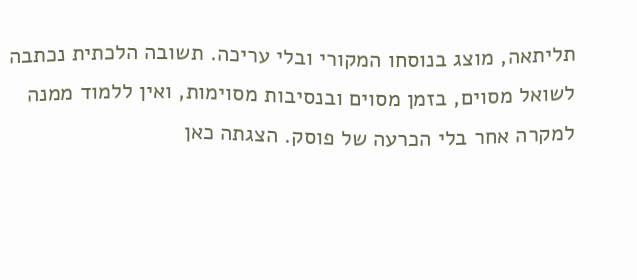תליתאה, מוצג בנוסחו המקורי ובלי עריכה. תשובה הלכתית נכתבה לשואל מסוים, בזמן מסוים ובנסיבות מסוימות, ואין ללמוד ממנה למקרה אחר בלי הכרעה של פוסק. הצגתה כאן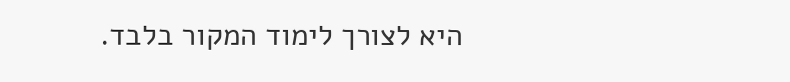היא לצורך לימוד המקור בלבד.